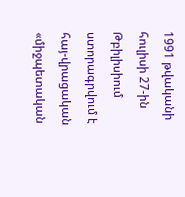1991 թվականի հուլիսի 27-ին Թբիլիսիում ստորագրվում է հայ-վրացական «միջպետական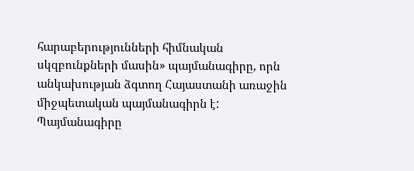հարաբերությունների հիմնական սկզբունքների մասին» պայմանագիրը, որն անկախության ձգտող Հայաստանի առաջին միջպետական պայմանագիրն է: Պայմանագիրը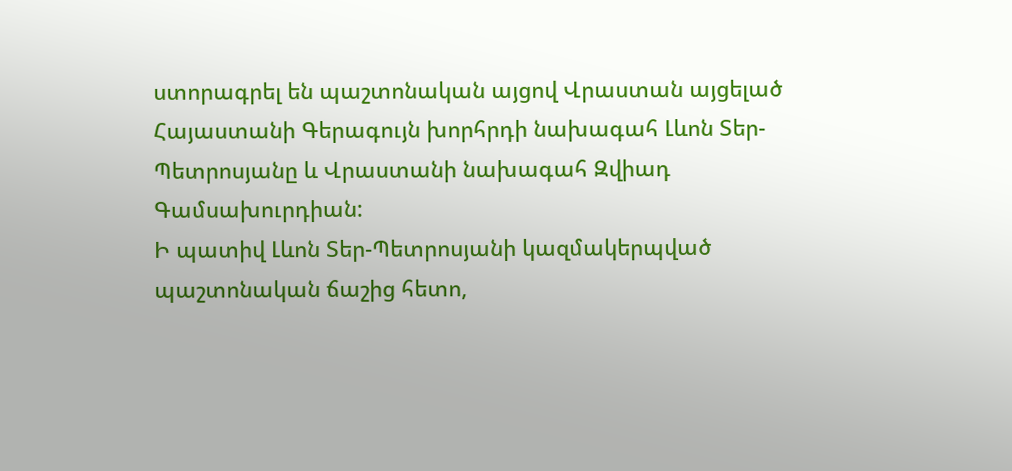ստորագրել են պաշտոնական այցով Վրաստան այցելած Հայաստանի Գերագույն խորհրդի նախագահ Լևոն Տեր-Պետրոսյանը և Վրաստանի նախագահ Զվիադ Գամսախուրդիան:
Ի պատիվ Լևոն Տեր-Պետրոսյանի կազմակերպված պաշտոնական ճաշից հետո,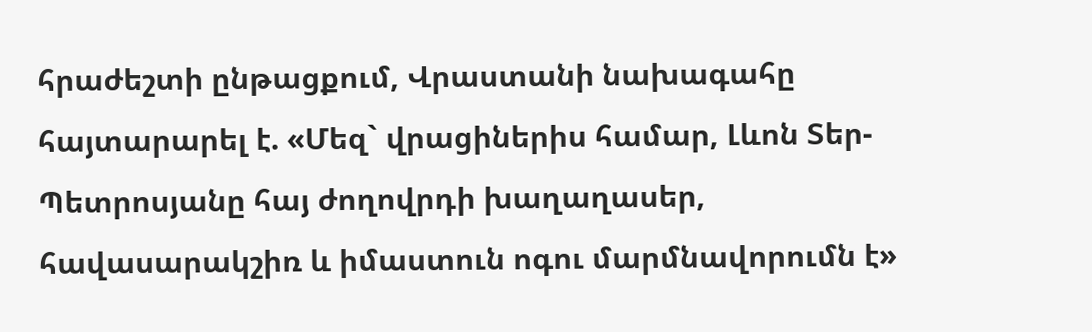հրաժեշտի ընթացքում, Վրաստանի նախագահը հայտարարել է. «Մեզ` վրացիներիս համար, Լևոն Տեր-Պետրոսյանը հայ ժողովրդի խաղաղասեր, հավասարակշիռ և իմաստուն ոգու մարմնավորումն է»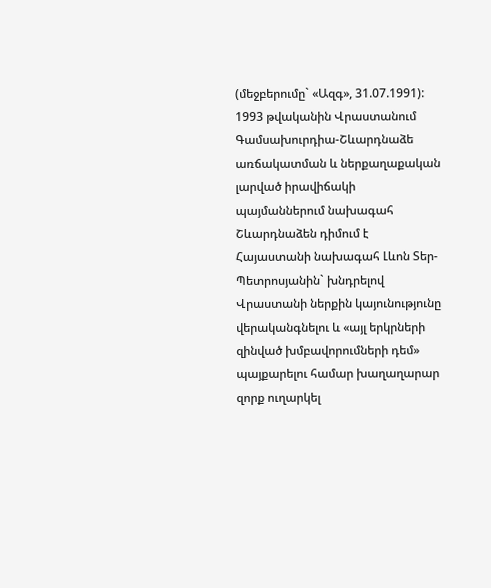(մեջբերումը` «Ազգ», 31.07.1991):
1993 թվականին Վրաստանում Գամսախուրդիա-Շևարդնաձե առճակատման և ներքաղաքական լարված իրավիճակի պայմաններում նախագահ Շևարդնաձեն դիմում է Հայաստանի նախագահ Լևոն Տեր-Պետրոսյանին` խնդրելով Վրաստանի ներքին կայունությունը վերականգնելու և «այլ երկրների զինված խմբավորումների դեմ» պայքարելու համար խաղաղարար զորք ուղարկել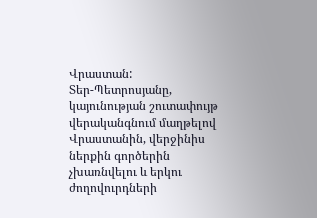Վրաստան:
Տեր-Պետրոսյանը, կայունության շուտափույթ վերականգնում մաղթելով Վրաստանին, վերջինիս ներքին գործերին չխառնվելու և երկու ժողովուրդների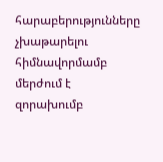հարաբերությունները չխաթարելու հիմնավորմամբ մերժում է զորախումբ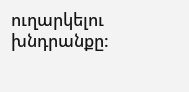ուղարկելու խնդրանքը: